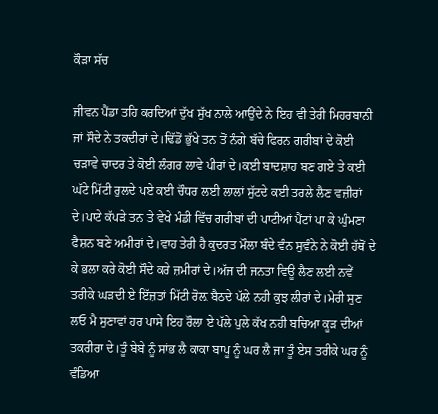ਕੌੜਾ ਸੱਚ

ਜੀਵਨ ਪੈਂਡਾ ਤਹਿ ਕਰਦਿਆਂ ਦੁੱਖ ਸੁੱਖ ਨਾਲੇ ਆਉਂਦੇ ਨੇ ਇਹ ਵੀ ਤੇਰੀ ਮਿਹਰਬਾਨੀ ਜਾਂ ਸੌਦੇ ਨੇ ਤਕਦੀਰਾਂ ਦੇ।ਢਿੱਡੋਂ ਭੁੱਖੇ ਤਨ ਤੋਂ ਨੰਗੇ ਬੱਚੇ ਫਿਰਨ ਗਰੀਬਾਂ ਦੇ ਕੋਈ ਚੜਾਵੇ ਚਾਦਰ ਤੇ ਕੋਈ ਲੰਗਰ ਲਾਵੇ ਪੀਰਾਂ ਦੇ।ਕਈ ਬਾਦਸ਼ਾਹ ਬਣ ਗਏ ਤੇ ਕਈ ਘੱਟੇ ਮਿੱਟੀ ਰੁਲਦੇ ਪਏ ਕਈ ਚੌਧਰ ਲਈ ਲਾਲਾਂ ਸੁੱਟਦੇ ਕਈ ਤਰਲੇ ਲੈਣ ਵਜ਼ੀਰਾਂ ਦੇ।ਪਾਟੇ ਕੱਪੜੇ ਤਨ ਤੇ ਵੇਖੇ ਮੰਡੀ ਵਿੱਚ ਗਰੀਬਾਂ ਦੀ ਪਾਟੀਆਂ ਪੈਂਟਾਂ ਪਾ ਕੇ ਘੁੰਮਣਾ ਫੈਸ਼ਨ ਬਣੇ ਅਮੀਰਾਂ ਦੇ।ਵਾਹ ਤੇਰੀ ਹੈ ਕੁਦਰਤ ਮੌਲਾ ਬੰਦੇ ਵੰਨ ਸੁਵੰਨੇ ਨੇ ਕੋਈ ਹੱਥੋਂ ਦੇ ਕੇ ਭਲਾ ਕਰੇ ਕੋਈ ਸੌਦੇ ਕਰੇ ਜ਼ਮੀਰਾਂ ਦੇ।ਅੱਜ ਦੀ ਜਨਤਾ ਵਿਊ ਲੈਣ ਲਈ ਨਵੇਂ ਤਰੀਕੇ ਘੜਦੀ ਏ ਇੱਜ਼ਤਾਂ ਮਿੱਟੀ ਰੋਲ਼ ਬੈਠਦੇ ਪੱਲੇ ਨਹੀ ਕੁਝ ਲੀਰਾਂ ਦੇ।ਮੇਰੀ ਸੁਣ ਲਓ ਮੈ ਸੁਣਾਵਾਂ ਹਰ ਪਾਸੇ ਇਹ ਰੌਲਾ ਏ ਪੱਲੇ ਪੁਲੇ ਕੱਖ ਨਹੀ ਬਚਿਆ ਕੂੜ ਦੀਆਂ ਤਕਰੀਰਾ ਦੇ।ਤੂੰ ਬੇਬੇ ਨੂੰ ਸਾਂਭ ਲੈ ਕਾਕਾ ਬਾਪੂ ਨੂੰ ਘਰ ਲੈ ਜਾ ਤੂੰ ਏਸ ਤਰੀਕੇ ਘਰ ਨੂੰ ਵੰਡਿਆ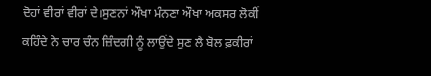ਦੋਹਾਂ ਵੀਰਾਂ ਵੀਰਾਂ ਦੇ।ਸੁਣਨਾਂ ਔਖਾ ਮੰਨਣਾ ਔਖਾ ਅਕਸਰ ਲੋਕੀਂ ਕਹਿੰਦੇ ਨੇ ਚਾਰ ਚੰਨ ਜ਼ਿੰਦਗੀ ਨੂੰ ਲਾਉਂਦੇ ਸੁਣ ਲੈ ਬੋਲ ਫ਼ਕੀਰਾਂ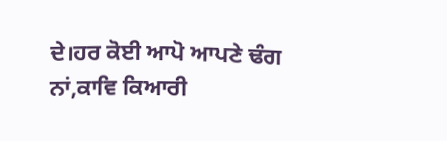ਦੇ।ਹਰ ਕੋਈ ਆਪੋ ਆਪਣੇ ਢੰਗ ਨਾਂ,ਕਾਵਿ ਕਿਆਰੀ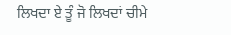ਲਿਖਦਾ ਏ ਤੂੰ ਜੋ ਲਿਖਦਾਂ ਚੀਮੇ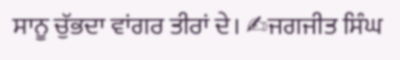ਸਾਨੂ ਚੁੱਭਦਾ ਵਾਂਗਰ ਤੀਰਾਂ ਦੇ। ✍ਜਗਜੀਤ ਸਿੰਘ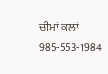ਚੀਮਾਂ ਕਲਾਂ 985-553-1984